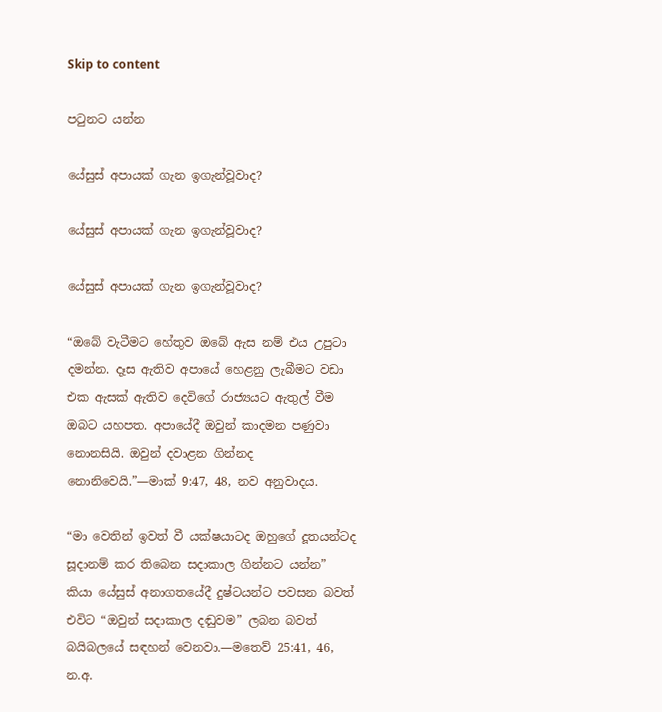Skip to content

පටුනට යන්න

යේසුස් අපායක් ගැන ඉගැන්වූවාද?

යේසුස් අපායක් ගැන ඉගැන්වූවාද?

යේසුස් අපායක් ගැන ඉගැන්වූවාද?

“ඔබේ වැටීමට හේතුව ඔබේ ඇස නම් එය උපුටා දමන්න. දෑස ඇතිව අපායේ හෙළනු ලැබීමට වඩා එක ඇසක් ඇතිව දෙවිගේ රාජ්‍යයට ඇතුල් වීම ඔබට යහපත. අපායේදී ඔවුන් කාදමන පණුවා නොනසියි. ඔවුන් දවාළන ගින්නද නොනිවෙයි.”—මාක් 9:47, 48, නව අනුවාදය.

“මා වෙතින් ඉවත් වී යක්ෂයාටද ඔහුගේ දූතයන්ටද සූදානම් කර තිබෙන සදාකාල ගින්නට යන්න” කියා යේසුස් අනාගතයේදී දුෂ්ටයන්ට පවසන බවත් එවිට “ඔවුන් සදාකාල දඬුවම” ලබන බවත් බයිබලයේ සඳහන් වෙනවා.—මතෙව් 25:41, 46, න.අ.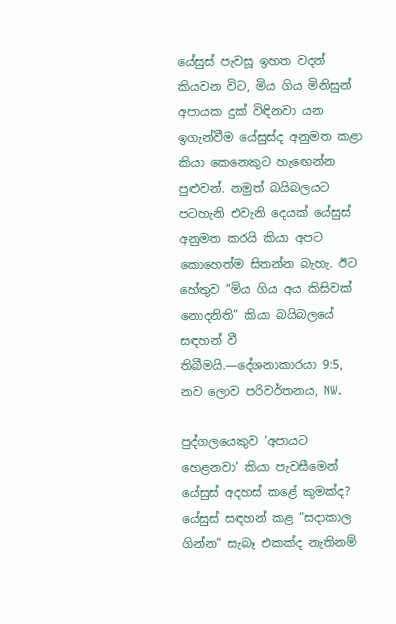යේසුස් පැවසූ ඉහත වදන් කියවන විට, මිය ගිය මිනිසුන් අපායක දුක් විඳිනවා යන ඉගැන්වීම යේසුස්ද අනුමත කළා කියා කෙනෙකුට හැඟෙන්න පුළුවන්. නමුත් බයිබලයට පටහැනි එවැනි දෙයක් යේසුස් අනුමත කරයි කියා අපට කොහෙත්ම සිතන්න බැහැ. ඊට හේතුව “මිය ගිය අය කිසිවක් නොදනිති” කියා බයිබලයේ සඳහන් වී තිබීමයි.—දේශනාකාරයා 9:5, නව ලොව පරිවර්තනය, NW.

පුද්ගලයෙකුව ‘අපායට හෙළනවා’ කියා පැවසීමෙන් යේසුස් අදහස් කළේ කුමක්ද? යේසුස් සඳහන් කළ “සදාකාල ගින්න” සැබෑ එකක්ද නැතිනම්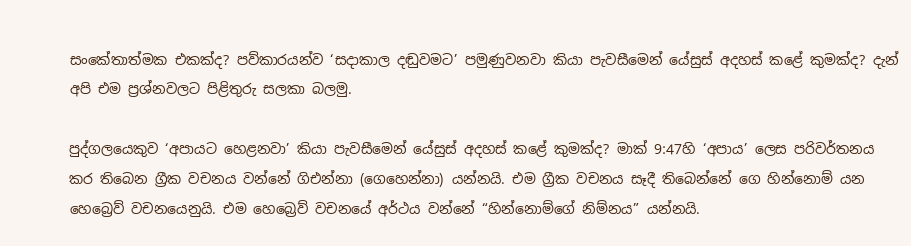සංකේතාත්මක එකක්ද? පව්කාරයන්ව ‘සදාකාල දඬුවමට’ පමුණුවනවා කියා පැවසීමෙන් යේසුස් අදහස් කළේ කුමක්ද? දැන් අපි එම ප්‍රශ්නවලට පිළිතුරු සලකා බලමු.

පුද්ගලයෙකුව ‘අපායට හෙළනවා’ කියා පැවසීමෙන් යේසුස් අදහස් කළේ කුමක්ද? මාක් 9:47හි ‘අපාය’ ලෙස පරිවර්තනය කර තිබෙන ග්‍රීක වචනය වන්නේ ගිඑන්නා (ගෙහෙන්නා) යන්නයි. එම ග්‍රීක වචනය සෑදී තිබෙන්නේ ගෙ හින්නොම් යන හෙබ්‍රෙව් වචනයෙනුයි. එම හෙබ්‍රෙව් වචනයේ අර්ථය වන්නේ “හින්නොම්ගේ නිම්නය” යන්නයි.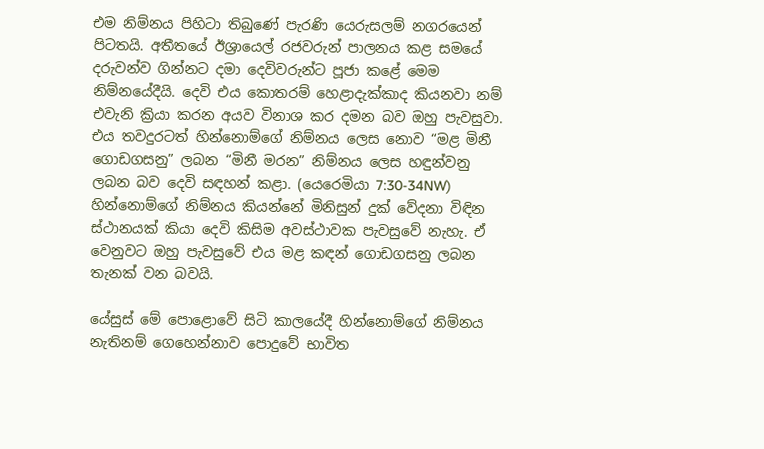එම නිම්නය පිහිටා තිබුණේ පැරණි යෙරුසලම් නගරයෙන් පිටතයි. අතීතයේ ඊශ්‍රායෙල් රජවරුන් පාලනය කළ සමයේ දරුවන්ව ගින්නට දමා දෙවිවරුන්ට පූජා කළේ මෙම නිම්නයේදීයි. දෙවි එය කොතරම් හෙළාදැක්කාද කියනවා නම් එවැනි ක්‍රියා කරන අයව විනාශ කර දමන බව ඔහු පැවසුවා. එය තවදුරටත් හින්නොම්ගේ නිම්නය ලෙස නොව “මළ මිනී ගොඩගසනු” ලබන “මිනී මරන” නිම්නය ලෙස හඳුන්වනු ලබන බව දෙවි සඳහන් කළා. (යෙරෙමියා 7:30-34NW) හින්නොම්ගේ නිම්නය කියන්නේ මිනිසුන් දුක් වේදනා විඳින ස්ථානයක් කියා දෙවි කිසිම අවස්ථාවක පැවසුවේ නැහැ. ඒ වෙනුවට ඔහු පැවසුවේ එය මළ කඳන් ගොඩගසනු ලබන තැනක් වන බවයි.

යේසුස් මේ පොළොවේ සිටි කාලයේදී හින්නොම්ගේ නිම්නය නැතිනම් ගෙහෙන්නාව පොදුවේ භාවිත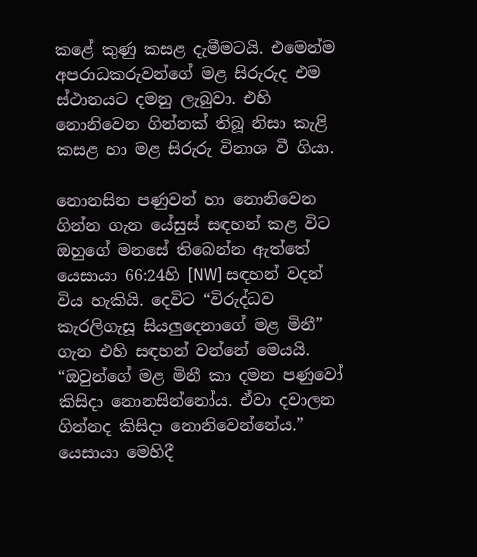කළේ කුණු කසළ දැමීමටයි. එමෙන්ම අපරාධකරුවන්ගේ මළ සිරුරුද එම ස්ථානයට දමනු ලැබුවා. එහි නොනිවෙන ගින්නක් තිබූ නිසා කැළි කසළ හා මළ සිරුරු විනාශ වී ගියා.

නොනසින පණුවන් හා නොනිවෙන ගින්න ගැන යේසුස් සඳහන් කළ විට ඔහුගේ මනසේ තිබෙන්න ඇත්තේ යෙසායා 66:24හි [NW] සඳහන් වදන් විය හැකියි. දෙවිට “විරුද්ධව කැරලිගැසූ සියලුදෙනාගේ මළ මිනී” ගැන එහි සඳහන් වන්නේ මෙයයි. “ඔවුන්ගේ මළ මිනී කා දමන පණුවෝ කිසිදා නොනසින්නෝය. ඒවා දවාලන ගින්නද කිසිදා නොනිවෙන්නේය.” යෙසායා මෙහිදී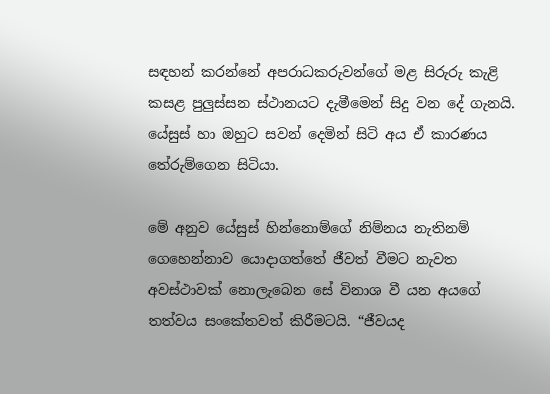සඳහන් කරන්නේ අපරාධකරුවන්ගේ මළ සිරුරු කැළි කසළ පුලුස්සන ස්ථානයට දැමීමෙන් සිදු වන දේ ගැනයි. යේසුස් හා ඔහුට සවන් දෙමින් සිටි අය ඒ කාරණය තේරුම්ගෙන සිටියා.

මේ අනුව යේසුස් හින්නොම්ගේ නිම්නය නැතිනම් ගෙහෙන්නාව යොදාගත්තේ ජීවත් වීමට නැවත අවස්ථාවක් නොලැබෙන සේ විනාශ වී යන අයගේ තත්වය සංකේතවත් කිරීමටයි. “ජීවයද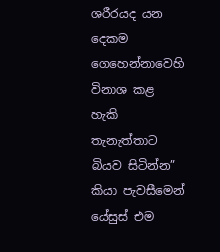ශරීරයද යන දෙකම ගෙහෙන්නාවෙහි විනාශ කළ හැකි තැනැත්තාට බියව සිටින්න” කියා පැවසීමෙන් යේසුස් එම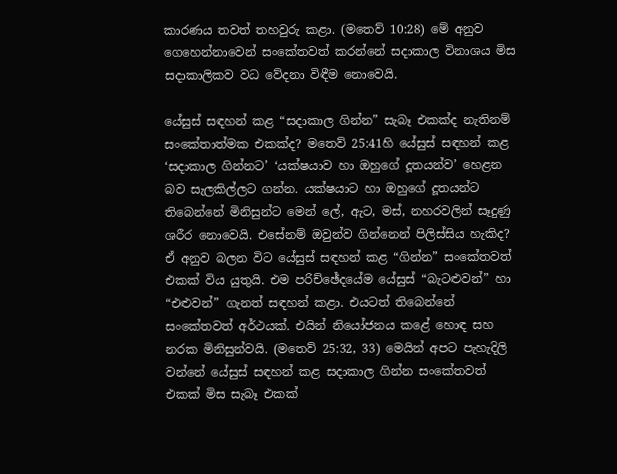කාරණය තවත් තහවුරු කළා. (මතෙව් 10:28) මේ අනුව ගෙහෙන්නාවෙන් සංකේතවත් කරන්නේ සදාකාල විනාශය මිස සදාකාලිකව වධ වේදනා විඳීම නොවෙයි.

යේසුස් සඳහන් කළ “සදාකාල ගින්න” සැබෑ එකක්ද නැතිනම් සංකේතාත්මක එකක්ද? මතෙව් 25:41හි යේසුස් සඳහන් කළ ‘සදාකාල ගින්නට’ ‘යක්ෂයාව හා ඔහුගේ දූතයන්ව’ හෙළන බව සැලකිල්ලට ගන්න. යක්ෂයාට හා ඔහුගේ දූතයන්ට තිබෙන්නේ මිනිසුන්ට මෙන් ලේ, ඇට, මස්, නහරවලින් සෑදුණු ශරීර නොවෙයි. එසේනම් ඔවුන්ව ගින්නෙන් පිලිස්සිය හැකිද? ඒ අනුව බලන විට යේසුස් සඳහන් කළ “ගින්න” සංකේතවත් එකක් විය යුතුයි. එම පරිච්ඡේදයේම යේසුස් “බැටළුවන්” හා “එළුවන්” ගැනත් සඳහන් කළා. එයටත් තිබෙන්නේ සංකේතවත් අර්ථයක්. එයින් නියෝජනය කළේ හොඳ සහ නරක මිනිසුන්වයි. (මතෙව් 25:32, 33) මෙයින් අපට පැහැදිලි වන්නේ යේසුස් සඳහන් කළ සදාකාල ගින්න සංකේතවත් එකක් මිස සැබෑ එකක්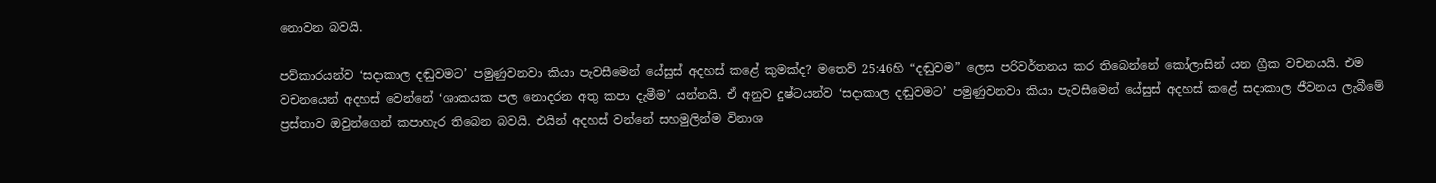නොවන බවයි.

පව්කාරයන්ව ‘සදාකාල දඬුවමට’ පමුණුවනවා කියා පැවසීමෙන් යේසුස් අදහස් කළේ කුමක්ද? මතෙව් 25:46හි “දඬුවම” ලෙස පරිවර්තනය කර තිබෙන්නේ කෝලාසින් යන ග්‍රීක වචනයයි. එම වචනයෙන් අදහස් වෙන්නේ ‘ශාකයක පල නොදරන අතු කපා දැමීම’ යන්නයි. ඒ අනුව දුෂ්ටයන්ව ‘සදාකාල දඬුවමට’ පමුණුවනවා කියා පැවසීමෙන් යේසුස් අදහස් කළේ සදාකාල ජීවනය ලැබීමේ ප්‍රස්තාව ඔවුන්ගෙන් කපාහැර තිබෙන බවයි. එයින් අදහස් වන්නේ සහමුලින්ම විනාශ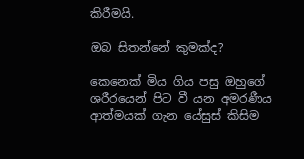කිරීමයි.

ඔබ සිතන්නේ කුමක්ද?

කෙනෙක් මිය ගිය පසු ඔහුගේ ශරීරයෙන් පිට වී යන අමරණීය ආත්මයක් ගැන යේසුස් කිසිම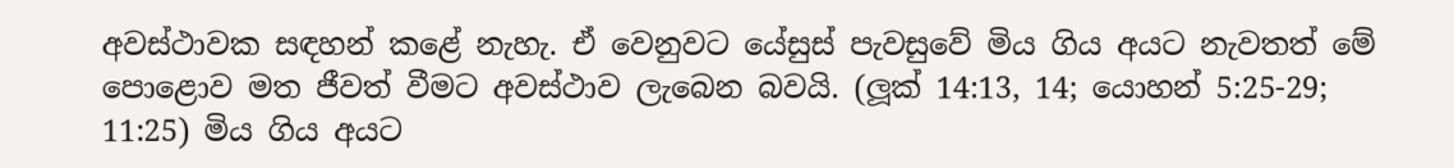අවස්ථාවක සඳහන් කළේ නැහැ. ඒ වෙනුවට යේසුස් පැවසුවේ මිය ගිය අයට නැවතත් මේ පොළොව මත ජීවත් වීමට අවස්ථාව ලැබෙන බවයි. (ලූක් 14:13, 14; යොහන් 5:25-29; 11:25) මිය ගිය අයට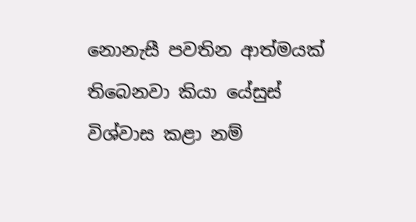නොනැසී පවතින ආත්මයක් තිබෙනවා කියා යේසුස් විශ්වාස කළා නම්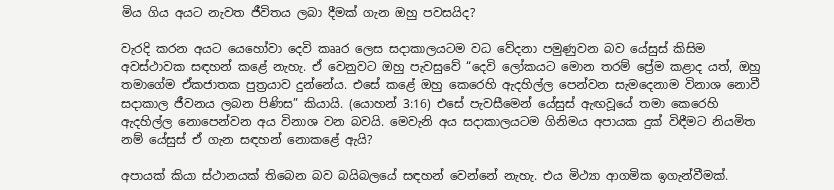මිය ගිය අයට නැවත ජීවිතය ලබා දීමක් ගැන ඔහු පවසයිද?

වැරදි කරන අයට යෙහෝවා දෙවි කෲර ලෙස සදාකාලයටම වධ වේදනා පමුණුවන බව යේසුස් කිසිම අවස්ථාවක සඳහන් කළේ නැහැ. ඒ වෙනුවට ඔහු පැවසුවේ “දෙවි ලෝකයට මොන තරම් ප්‍රේම කළාද යත්, ඔහු තමාගේම ඒකජාතක පුත්‍රයාව දුන්නේය. එසේ කළේ ඔහු කෙරෙහි ඇදහිල්ල පෙන්වන සැමදෙනාම විනාශ නොවී සදාකාල ජීවනය ලබන පිණිස” කියායි. (යොහන් 3:16) එසේ පැවසීමෙන් යේසුස් ඇඟවූයේ තමා කෙරෙහි ඇදහිල්ල නොපෙන්වන අය විනාශ වන බවයි. මෙවැනි අය සදාකාලයටම ගිනිමය අපායක දුක් විඳීමට නියමිත නම් යේසුස් ඒ ගැන සඳහන් නොකළේ ඇයි?

අපායක් කියා ස්ථානයක් තිබෙන බව බයිබලයේ සඳහන් වෙන්නේ නැහැ. එය මිථ්‍යා ආගමික ඉගැන්වීමක්.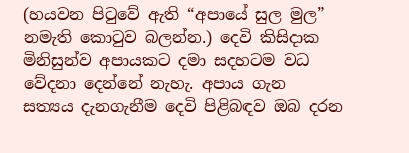(හයවන පිටුවේ ඇති “අපායේ සුල මුල” නමැති කොටුව බලන්න.) දෙවි කිසිදාක මිනිසුන්ව අපායකට දමා සදහටම වධ වේදනා දෙන්නේ නැහැ. අපාය ගැන සත්‍යය දැනගැනීම දෙවි පිළිබඳව ඔබ දරන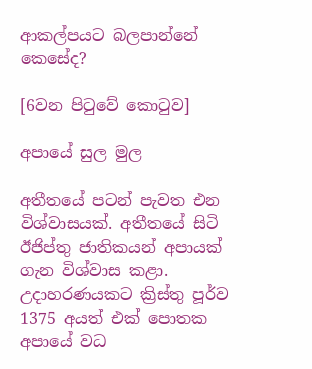ආකල්පයට බලපාන්නේ කෙසේද?

[6වන පිටුවේ කොටුව]

අපායේ සුල මුල

අතීතයේ පටන් පැවත එන විශ්වාසයක්. අතීතයේ සිටි ඊජිප්තු ජාතිකයන් අපායක් ගැන විශ්වාස කළා. උදාහරණයකට ක්‍රිස්තු පූර්ව 1375 අයත් එක් පොතක අපායේ වධ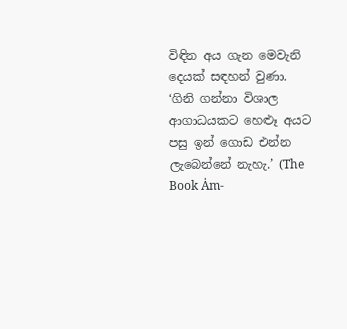විඳින අය ගැන මෙවැනි දෙයක් සඳහන් වුණා. ‘ගිනි ගන්නා විශාල ආගාධයකට හෙළූ අයට පසු ඉන් ගොඩ එන්න ලැබෙන්නේ නැහැ.’ (The Book Ȧm-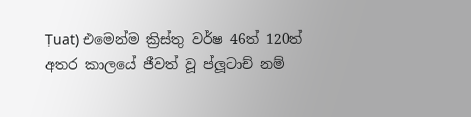Ṭuat) එමෙන්ම ක්‍රිස්තු වර්ෂ 46ත් 120ත් අතර කාලයේ ජීවත් වූ ප්ලූටාච් නම්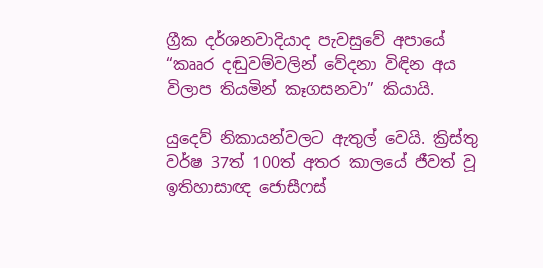ග්‍රීක දර්ශනවාදියාද පැවසුවේ අපායේ “කෲර දඬුවම්වලින් වේදනා විඳින අය විලාප තියමින් කෑගසනවා” කියායි.

යුදෙව් නිකායන්වලට ඇතුල් වෙයි. ක්‍රිස්තු වර්ෂ 37ත් 100ත් අතර කාලයේ ජීවත් වූ ඉතිහාසාඥ ජොසීෆස්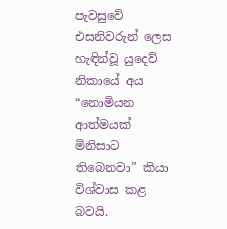පැවසුවේ එසනිවරුන් ලෙස හැඳින්වූ යුදෙව් නිකායේ අය “නොමියන ආත්මයක් මිනිසාට තිබෙනවා” කියා විශ්වාස කළ බවයි.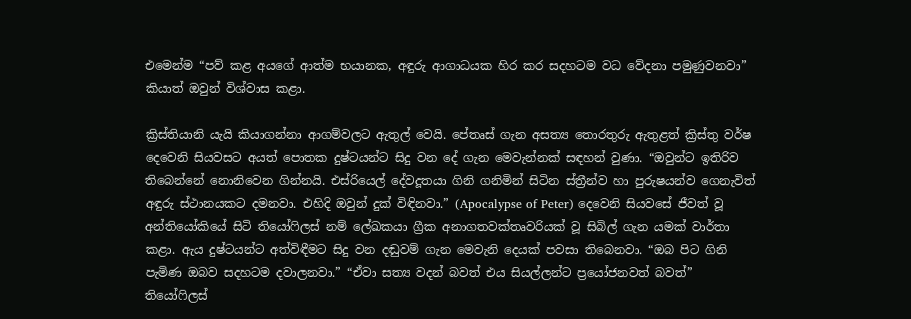එමෙන්ම “පව් කළ අයගේ ආත්ම භයානක, අඳුරු ආගාධයක හිර කර සදහටම වධ වේදනා පමුණුවනවා” කියාත් ඔවුන් විශ්වාස කළා.

ක්‍රිස්තියානි යැයි කියාගන්නා ආගම්වලට ඇතුල් වෙයි. පේතෘස් ගැන අසත්‍ය තොරතුරු ඇතුළත් ක්‍රිස්තු වර්ෂ දෙවෙනි සියවසට අයත් පොතක දුෂ්ටයන්ට සිදු වන දේ ගැන මෙවැන්නක් සඳහන් වුණා. “ඔවුන්ට ඉතිරිව තිබෙන්නේ නොනිවෙන ගින්නයි. එස්රියෙල් දේවදූතයා ගිනි ගනිමින් සිටින ස්ත්‍රීන්ව හා පුරුෂයන්ව ගෙනැවිත් අඳුරු ස්ථානයකට දමනවා. එහිදි ඔවුන් දුක් විඳිනවා.” (Apocalypse of Peter) දෙවෙනි සියවසේ ජීවත් වූ අන්තියෝකියේ සිටි තියෝෆිලස් නම් ලේඛකයා ග්‍රීක අනාගතවක්තෘවරියක් වූ සිබිල් ගැන යමක් වාර්තා කළා. ඇය දුෂ්ටයන්ට අත්විඳීමට සිදු වන දඬුවම් ගැන මෙවැනි දෙයක් පවසා තිබෙනවා. “ඔබ පිට ගිනි පැමිණ ඔබව සදහටම දවාලනවා.” “ඒවා සත්‍ය වදන් බවත් එය සියල්ලන්ට ප්‍රයෝජනවත් බවත්” තියෝෆිලස්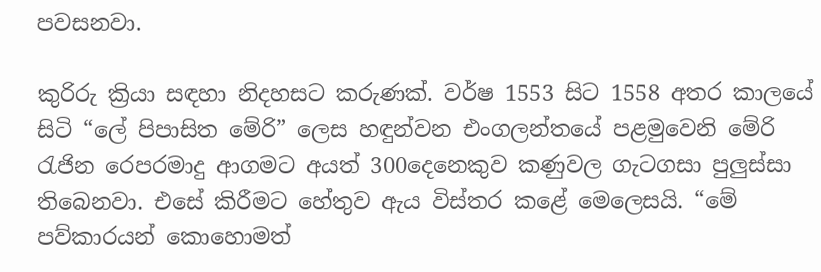පවසනවා.

කුරිරු ක්‍රියා සඳහා නිදහසට කරුණක්. වර්ෂ 1553 සිට 1558 අතර කාලයේ සිටි “ලේ පිපාසිත මේරි” ලෙස හඳුන්වන එංගලන්තයේ පළමුවෙනි මේරි රැජින රෙපරමාදු ආගමට අයත් 300දෙනෙකුව කණුවල ගැටගසා පුලුස්සා තිබෙනවා. එසේ කිරීමට හේතුව ඇය විස්තර කළේ මෙලෙසයි. “මේ පව්කාරයන් කොහොමත්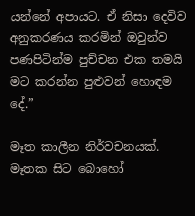යන්නේ අපායට. ඒ නිසා දෙවිව අනුකරණය කරමින් ඔවුන්ව පණපිටින්ම පුච්චන එක තමයි මට කරන්න පුළුවන් හොඳම දේ.”

මෑත කාලීන නිර්වචනයක්. මෑතක සිට බොහෝ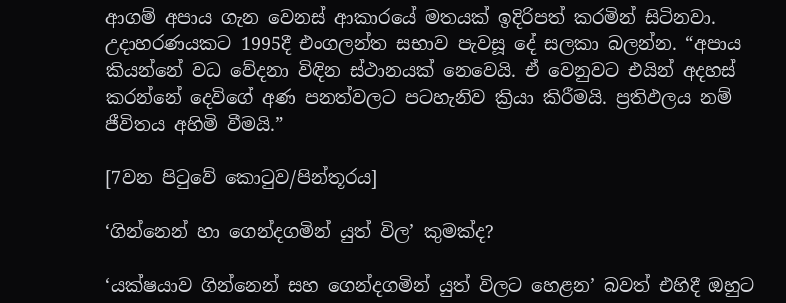ආගම් අපාය ගැන වෙනස් ආකාරයේ මතයක් ඉදිරිපත් කරමින් සිටිනවා. උදාහරණයකට 1995දී එංගලන්ත සභාව පැවසූ දේ සලකා බලන්න. “අපාය කියන්නේ වධ වේදනා විඳින ස්ථානයක් නෙවෙයි. ඒ වෙනුවට එයින් අදහස් කරන්නේ දෙවිගේ අණ පනත්වලට පටහැනිව ක්‍රියා කිරීමයි. ප්‍රතිඵලය නම් ජීවිතය අහිමි වීමයි.”

[7වන පිටුවේ කොටුව/පින්තූරය]

‘ගින්නෙන් හා ගෙන්දගමින් යුත් විල’ කුමක්ද?

‘යක්ෂයාව ගින්නෙන් සහ ගෙන්දගමින් යුත් විලට හෙළන’ බවත් එහිදී ඔහුට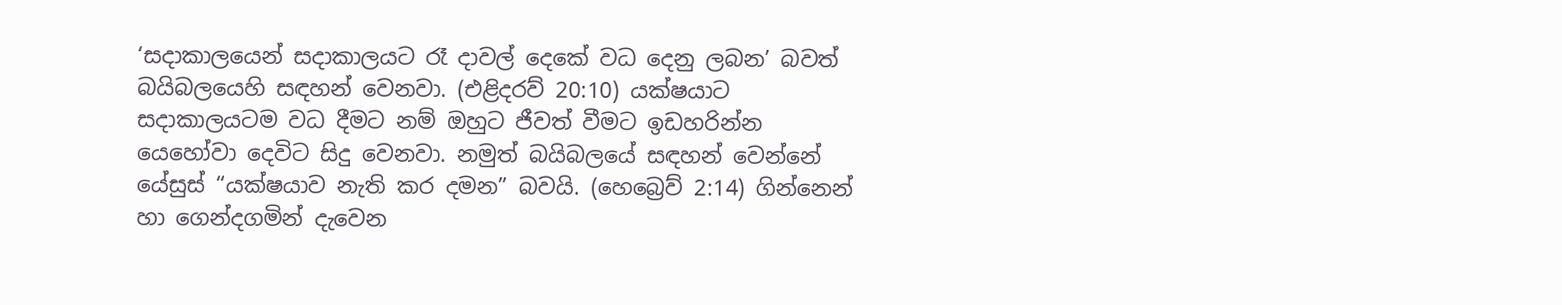‘සදාකාලයෙන් සදාකාලයට රෑ දාවල් දෙකේ වධ දෙනු ලබන’ බවත් බයිබලයෙහි සඳහන් වෙනවා. (එළිදරව් 20:10) යක්ෂයාට සදාකාලයටම වධ දීමට නම් ඔහුට ජීවත් වීමට ඉඩහරින්න යෙහෝවා දෙවිට සිදු වෙනවා. නමුත් බයිබලයේ සඳහන් වෙන්නේ යේසුස් “යක්ෂයාව නැති කර දමන” බවයි. (හෙබ්‍රෙව් 2:14) ගින්නෙන් හා ගෙන්දගමින් දැවෙන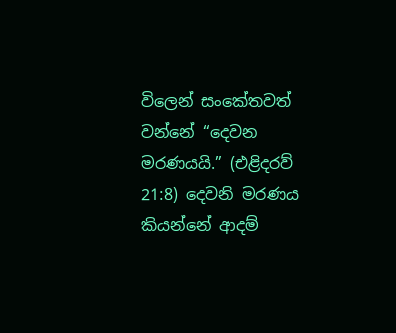විලෙන් සංකේතවත් වන්නේ “දෙවන මරණයයි.” (එළිදරව් 21:8) දෙවනි මරණය කියන්නේ ආදම්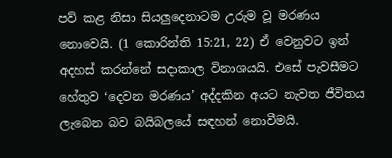පව් කළ නිසා සියලුදෙනාටම උරුම වූ මරණය නොවෙයි. (1 කොරින්ති 15:21, 22) ඒ වෙනුවට ඉන් අදහස් කරන්නේ සදාකාල විනාශයයි. එසේ පැවසීමට හේතුව ‘දෙවන මරණය’ අද්දකින අයට නැවත ජීවිතය ලැබෙන බව බයිබලයේ සඳහන් නොවීමයි.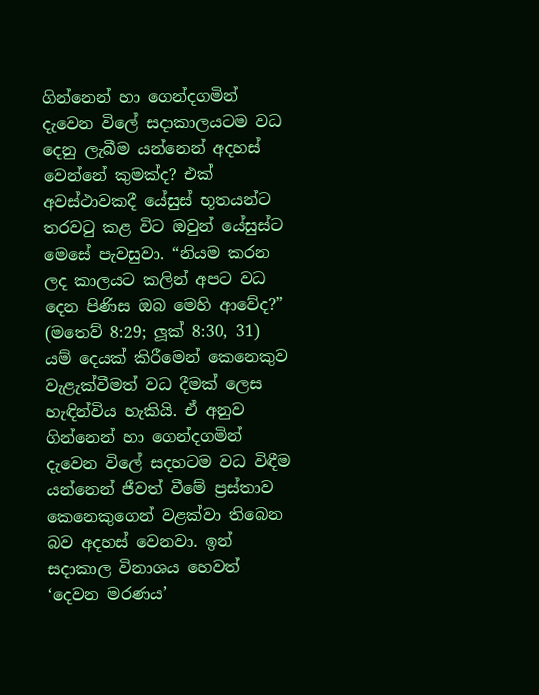ගින්නෙන් හා ගෙන්දගමින් දැවෙන විලේ සදාකාලයටම වධ දෙනු ලැබීම යන්නෙන් අදහස් වෙන්නේ කුමක්ද? එක් අවස්ථාවකදී යේසුස් භූතයන්ට තරවටු කළ විට ඔවුන් යේසුස්ට මෙසේ පැවසුවා. “නියම කරන ලද කාලයට කලින් අපට වධ දෙන පිණිස ඔබ මෙහි ආවේද?” (මතෙව් 8:29; ලූක් 8:30, 31) යම් දෙයක් කිරීමෙන් කෙනෙකුව වැළැක්වීමත් වධ දීමක් ලෙස හැඳින්විය හැකියි. ඒ අනුව ගින්නෙන් හා ගෙන්දගමින් දැවෙන විලේ සදහටම වධ විඳීම යන්නෙන් ජීවත් වීමේ ප්‍රස්තාව කෙනෙකුගෙන් වළක්වා තිබෙන බව අදහස් වෙනවා. ඉන් සදාකාල විනාශය හෙවත් ‘දෙවන මරණය’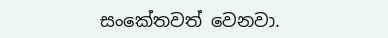සංකේතවත් වෙනවා.